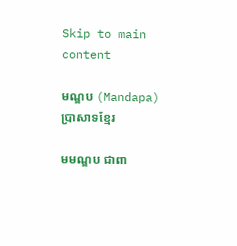Skip to main content

មណ្ឌប (Mandapa) ប្រាសាទខ្មែរ

មមណ្ឌប ជាពា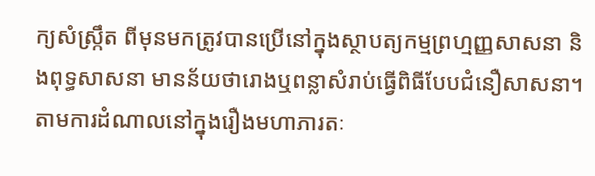ក្យសំស្ក្រឹត ពីមុនមកត្រូវបានប្រើនៅក្នុងស្ថាបត្យកម្មព្រហ្មញ្ញសាសនា និងពុទ្ធសាសនា មានន័យថារោងឬពន្លាសំរាប់ធ្វើពិធីបែបជំនឿសាសនា។ តាមការដំណាលនៅក្នុងរឿងមហាភារតៈ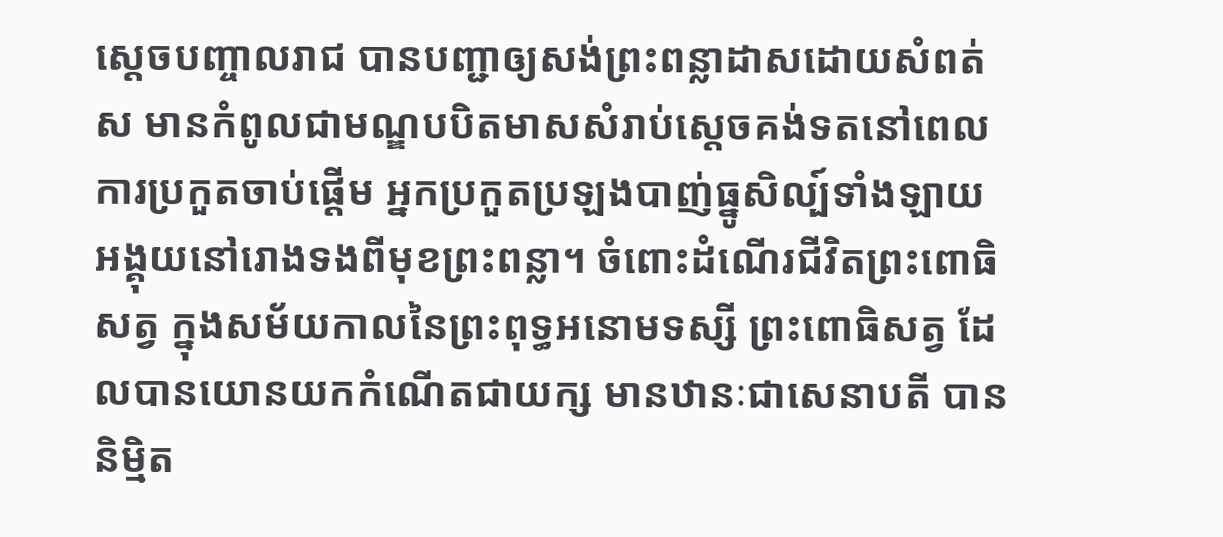ស្តេចបញ្ចាលរាជ បានបញ្ជាឲ្យសង់ព្រះពន្លាដាសដោយសំពត់ស មានកំពូលជាមណ្ឌបបិតមាសសំរាប់ស្តេចគង់ទតនៅពេលការប្រកួតចាប់ផ្តើម អ្នកប្រកួតប្រឡងបាញ់ធ្នូសិល្ប៍ទាំងឡាយ អង្គុយនៅរោងទងពីមុខព្រះពន្លា។ ចំពោះដំណើរជីវិតព្រះពោធិសត្វ ក្នុងសម័យកាលនៃព្រះពុទ្ធអនោមទស្សី ព្រះពោធិសត្វ ដែលបានយោនយកកំណើតជាយក្ស មានឋានៈជាសេនាបតី បាននិម្មិត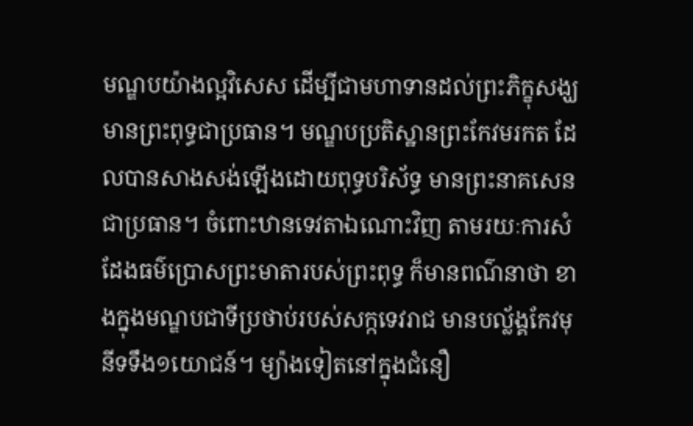មណ្ឌបយ៉ាងល្អវិសេស ដើម្បីជាមហាទានដល់ព្រះភិក្ខុសង្ឃមានព្រះពុទ្ធជាប្រធាន។ មណ្ឌបប្រតិស្ឋានព្រះកែវមរកត ដែលបានសាងសង់ឡើងដោយពុទ្ធបរិស័ទ្ធ មានព្រះនាគសេនជាប្រធាន។ ចំពោះឋានទេវតាឯណោះវិញ តាមរយៈការសំដែងធម៌ប្រោសព្រះមាតារបស់ព្រះពុទ្ធ ក៏មានពណ៌នាថា ខាងក្នុងមណ្ឌបជាទីប្រថាប់របស់សក្កទេវរាជ មានបល្ល័ង្គកែវមុនីទទឹង១យោជន៍។ ម្យ៉ាងទៀតនៅក្នុងជំនឿ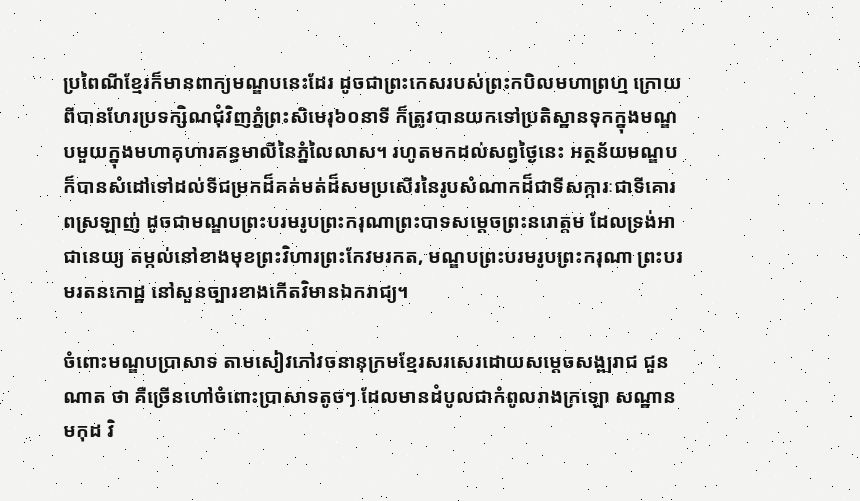ប្រពៃណីខ្មែរក៏មានពាក្យមណ្ឌបនេះដែរ ដូចជាព្រះកេសរបស់ព្រះកបិលមហាព្រហ្ម ក្រោយពីបានហែរប្រទក្សិណជុំវិញភ្នំព្រះសិមេរុ៦០នាទី ក៏ត្រូវបានយកទៅប្រតិស្ឋានទុកក្នុងមណ្ឌបមួយក្នុងមហាគុហារគន្ធមាលីនៃភ្នំលៃលាស។ រហូតមកដល់សព្វថ្ងៃនេះ អត្ថន័យមណ្ឌបក៏បានសំដៅទៅដល់ទីជម្រកដ៏គត់មត់ដ៏សមប្រសើរនៃរូបសំណាកដ៏ជាទីសក្ការៈជាទីគោរពស្រឡាញ់ ដូចជាមណ្ឌបព្រះបរមរូបព្រះករុណាព្រះបាទសម្តេចព្រះនរោត្តម ដែលទ្រង់អាជានេយ្យ តម្កល់នៅខាងមុខព្រះវិហារព្រះកែវមរកត, មណ្ឌបព្រះបរមរូបព្រះករុណា ព្រះបរមរតនកោដ្ឋ នៅសួនច្បារខាងកើតវិមានឯករាជ្យ។

ចំពោះមណ្ឌបប្រាសាទ តាមសៀវភៅវចនានុក្រមខ្មែរសរសេរដោយសម្ដេចសង្ឍរាជ ជួន ណាត ថា គឺច្រើនហៅចំពោះប្រាសាទតូចៗ ដែលមានដំបូលជាកំពូលរាងក្រឡោ សណ្ឋានមកុដ វិ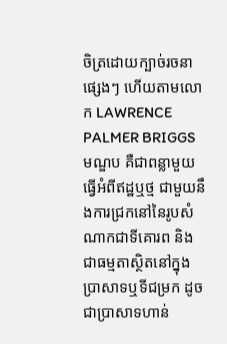ចិត្រដោយក្បាច់រចនាផ្សេងៗ ហើយតាមលោក LAWRENCE PALMER BRIGGS មណ្ឌប គឺជាពន្លាមួយ ធ្វើអំពីឥដ្ឋឬថ្ម ជាមួយនឹងការជ្រកនៅនៃរូបសំណាកជាទីគោរព និងជាធម្មតាស្ថិតនៅក្នុងប្រាសាទឬទីជម្រក ដូចជាប្រាសាទហាន់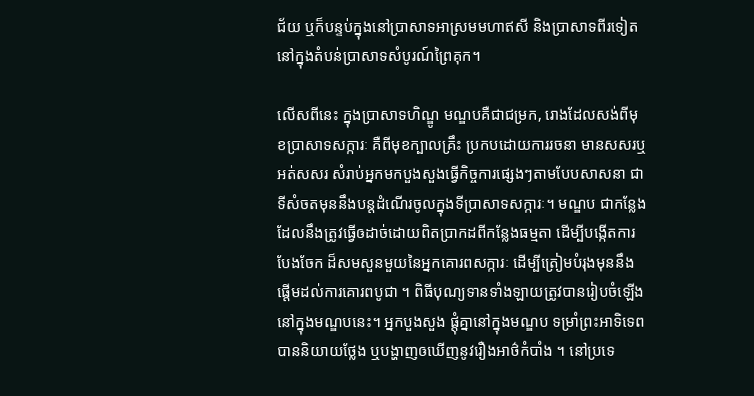ជ័យ ឬក៏បន្ទប់ក្នុងនៅប្រាសាទអាស្រមមហាឥសី និងប្រាសាទពីរទៀតនៅក្នុងតំបន់ប្រាសាទសំបូរណ៍ព្រៃគុក។

លើសពីនេះ ក្នុងប្រាសាទហិណ្ឌូ មណ្ឌបគឺជាជម្រក, រោងដែលសង់ពីមុខប្រាសាទសក្ការៈ គឺពីមុខក្បាលគ្រឹះ ប្រកបដោយការរចនា មានសសរឬអត់សសរ សំរាប់អ្នកមកបួងសួងធ្វើកិច្ចការផ្សេងៗតាមបែបសាសនា ជាទីសំចតមុននឹងបន្ដដំណើរចូលក្នុងទីប្រាសាទសក្ការៈ។ មណ្ឌប ជាកន្លែងដែលនឹងត្រូវធ្វើឲដាច់ដោយពិតប្រាកដពីកន្លែងធម្មតា ដើម្បីបង្កើតការបែងចែក ដ៏សមសួនមួយនៃអ្នកគោរពសក្ការៈ ដើម្បីត្រៀមបំរុងមុននឹងផ្ដើមដល់ការគោរពបូជា ។ ពិធីបុណ្យទានទាំងឡាយត្រូវបានរៀបចំឡើងនៅក្នុងមណ្ឌបនេះ។ អ្នកបួងសួង ផ្ដុំគ្នានៅក្នុងមណ្ឌប ទម្រាំព្រះអាទិទេព បាននិយាយថ្លែង ឬបង្ហាញឲឃើញនូវរឿងអាថ៌កំបាំង ។ នៅប្រទេ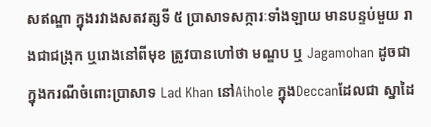សឥណ្ឌា ក្នុងរវាងសតវត្សទី ៥ ប្រាសាទសក្ការៈទាំងឡាយ មានបន្ទប់មួយ រាងជាជង្រុក ឬរោងនៅពីមុខ ត្រូវបានហៅថា មណ្ឌប ឬ Jagamohan ដូចជា ក្នុងករណីចំពោះប្រាសាទ Lad Khan នៅAihole ក្នុងDeccanដែលជា ស្នាដៃ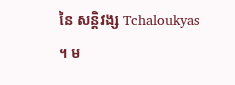នៃ សន្ដិវង្ស Tchaloukyas ។ ម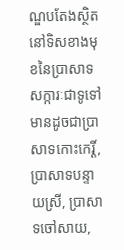ណ្ឌបតែងស្ថិតនៅទិសខាងមុខនៃប្រាសាទសក្ការៈជាទូទៅ មានដូចជាប្រាសាទកោះកេរ្តិ៍, ប្រាសាទបន្ទាយស្រី, ប្រាសាទចៅសាយ,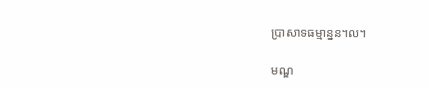ប្រាសាទធម្មាន្នន។ល។

មណ្ឌ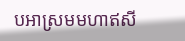បអាស្រមមហាឥសី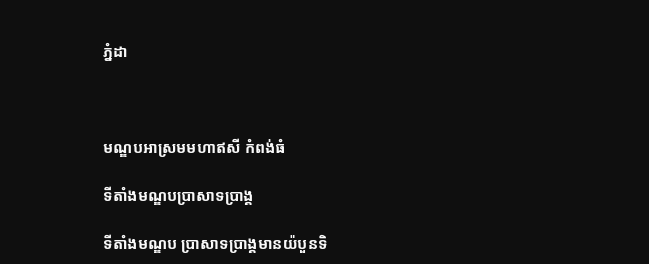ភ្នំដា



មណ្ឌបអាស្រមមហាឥសី កំពង់ធំ

ទីតាំងមណ្ឌបប្រាសាទប្រាង្គ

ទីតាំងមណ្ឌប ប្រាសាទប្រាង្គមានយ៉បួនទិ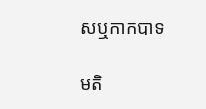សឬកាកបាទ

មតិ